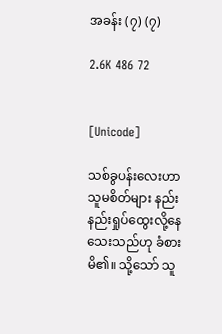အခန်း (၇) (၇)

2.6K 486 72


[Unicode]

သစ်ခွပန်းလေးဟာ သူမစိတ်များ နည်းနည်းရှုပ်ထွေးလို့နေသေးသည်ဟု ခံစားမိ၏။ သို့သော် သူ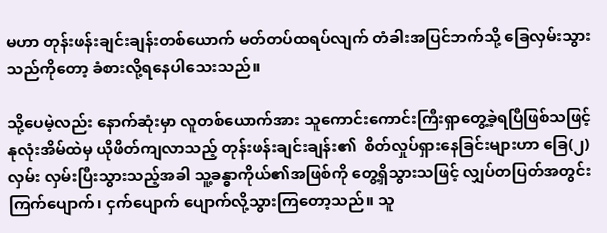မဟာ တုန်းဖန်းချင်းချန်းတစ်ယောက် မတ်တပ်ထရပ်လျက် တံခါးအပြင်ဘက်သို့ ခြေလှမ်းသွားသည်ကိုတော့ ခံစားလို့ရနေပါသေးသည်။

သို့ပေမဲ့လည်း နောက်ဆုံးမှာ လူတစ်ယောက်အား သူကောင်းကောင်းကြီးရှာတွေ့ခဲ့ရပြီဖြစ်သဖြင့် နုလုံးအိမ်ထဲမှ ယိုဖိတ်ကျလာသည့် တုန်းဖန်းချင်းချန်း၏  စိတ်လှုပ်ရှားနေခြင်းများဟာ ခြေ(၂)လှမ်း လှမ်းပြီးသွားသည့်အခါ သူ့ခန္ဓာကိုယ်၏အဖြစ်ကို တွေ့ရှိသွားသဖြင့် လျှပ်တပြတ်အတွင်း ကြက်ပျောက်၊ ငှက်ပျောက် ပျောက်လို့သွားကြတော့သည်။ သူ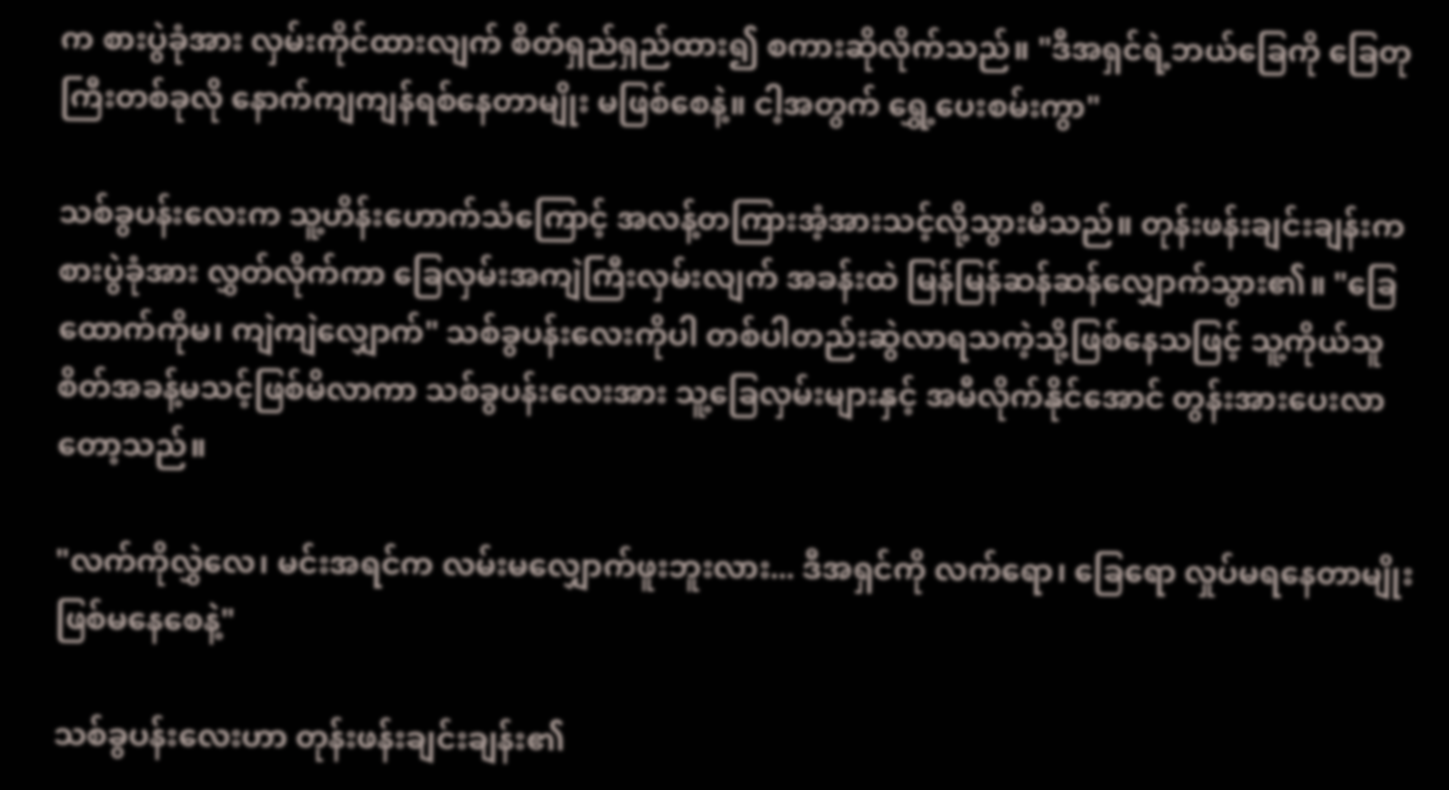က စားပွဲခုံအား လှမ်းကိုင်ထားလျက် စိတ်ရှည်ရှည်ထား၍ စကားဆိုလိုက်သည်။ "ဒီအရှင်ရဲ့ဘယ်ခြေကို ခြေတုကြီးတစ်ခုလို နောက်ကျကျန်ရစ်နေတာမျိုး မဖြစ်စေနဲ့။ ငါ့အတွက် ရွှေ့ပေးစမ်းကွာ"

သစ်ခွပန်းလေးက သူ့ဟိန်းဟောက်သံကြောင့် အလန့်တကြားအံ့အားသင့်လို့သွားမိသည်။ တုန်းဖန်းချင်းချန်းက စားပွဲခုံအား လွှတ်လိုက်ကာ ခြေလှမ်းအကျဲကြီးလှမ်းလျက် အခန်းထဲ မြန်မြန်ဆန်ဆန်လျှောက်သွား၏။ "ခြေထောက်ကိုမ၊ ကျဲကျဲလျှောက်" သစ်ခွပန်းလေးကိုပါ တစ်ပါတည်းဆွဲလာရသကဲ့သို့ဖြစ်နေသဖြင့် သူ့ကိုယ်သူ စိတ်အခန့်မသင့်ဖြစ်မိလာကာ သစ်ခွပန်းလေးအား သူ့ခြေလှမ်းများနှင့် အမီလိုက်နိုင်အောင် တွန်းအားပေးလာတော့သည်။

"လက်ကိုလွှဲလေ၊ မင်းအရင်က လမ်းမလျှောက်ဖူးဘူးလား... ဒီအရှင်ကို လက်ရော၊ ခြေရော လှုပ်မရနေတာမျိုး ဖြစ်မနေစေနဲ့"

သစ်ခွပန်းလေးဟာ တုန်းဖန်းချင်းချန်း၏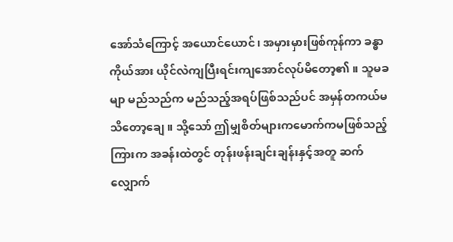အော်သံကြောင့် အယောင်ယောင်၊ အမှားမှားဖြစ်ကုန်ကာ ခန္ဓာကိုယ်အား ယိုင်လဲကျပြီးရင်းကျအောင်လုပ်မိတော့၏။ သူမခမျာ မည်သည်က မည်သည့်အရပ်ဖြစ်သည်ပင် အမှန်တကယ်မသိတော့ချေ။ သို့သော် ဤမျှစိတ်များကမောက်ကမဖြစ်သည့်ကြားက အခန်းထဲတွင် တုန်းဖန်းချင်းချန်းနှင့်အတူ ဆက်လျှောက်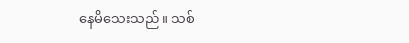နေမိသေးသည်။ သစ်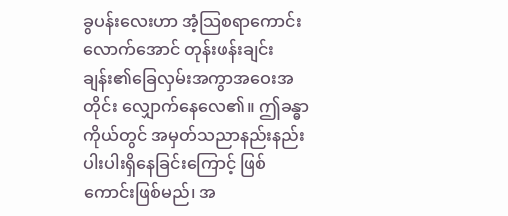ခွပန်းလေးဟာ အံ့သြစရာကောင်းလောက်အောင် တုန်းဖန်းချင်းချန်း၏ခြေလှမ်းအကွာအဝေးအတိုင်း လျှောက်နေလေ၏။ ဤခန္ဓာကိုယ်တွင် အမှတ်သညာနည်းနည်းပါးပါးရှိနေခြင်းကြောင့် ဖြစ်ကောင်းဖြစ်မည်၊ အ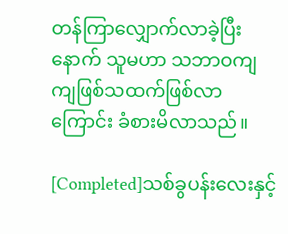တန်ကြာလျှောက်လာခဲ့ပြီးနောက် သူမဟာ သဘာဝကျကျဖြစ်သထက်ဖြစ်လာကြောင်း ခံစားမိလာသည်။

[Completed]သစ်ခွပန်းလေးနှင့်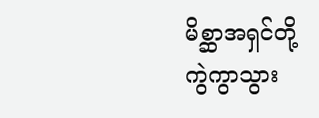မိစ္ဆာအရှင်တို့ ကွဲကွာသွား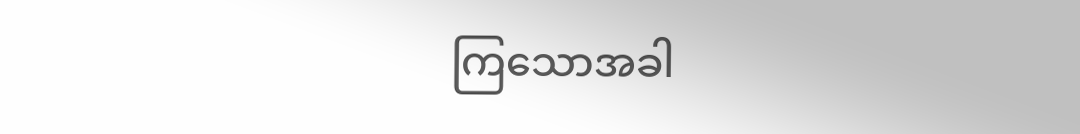ကြသောအခါ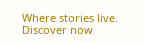Where stories live. Discover now